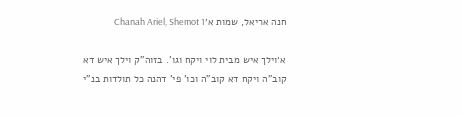חנה אריאל, שמות א׳Chanah Ariel, Shemot 1

א׳וילך איש מבית לוי ויקח וגו'. בזוה"ק וילך איש דא קוב"ה ויקח דא קוב"ה וכו' פי' דהנה כל תולדות בנ"י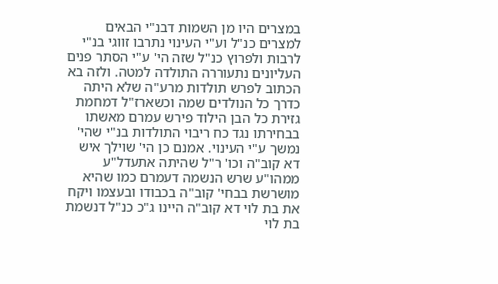במצרים היו מן השמות דבנ"י הבאים למצרים כנ"ל וע"י העינוי נתרבו זווגי בנ"י לרבות ולפרוץ כנ"ל שזה הי' ע"י הסתר פנים העליונים נתעוררה התולדה למטה. ולזה בא הכתוב לפרש תולדות מרע"ה שלא היתה כדרך כל הנולדים שמה וכשארז"ל דמחמת גזירת כל הבן הילוד פירש עמרם מאשתו בבחירתו נגד כח ריבוי התולדות בנ"י שהי' נמשך ע"י העינוי. אמנם כן הי' שוילך איש דא קוב"ה וכו' ר"ל שהיתה אתעדל"ע ממהו"ע שרש הנשמה דעמרם כמו שהיא מושרשת בבחי' קוב"ה בכבודו ובעצמו ויקח את בת לוי דא קוב"ה היינו ג"כ כנ"ל דנשמת בת לוי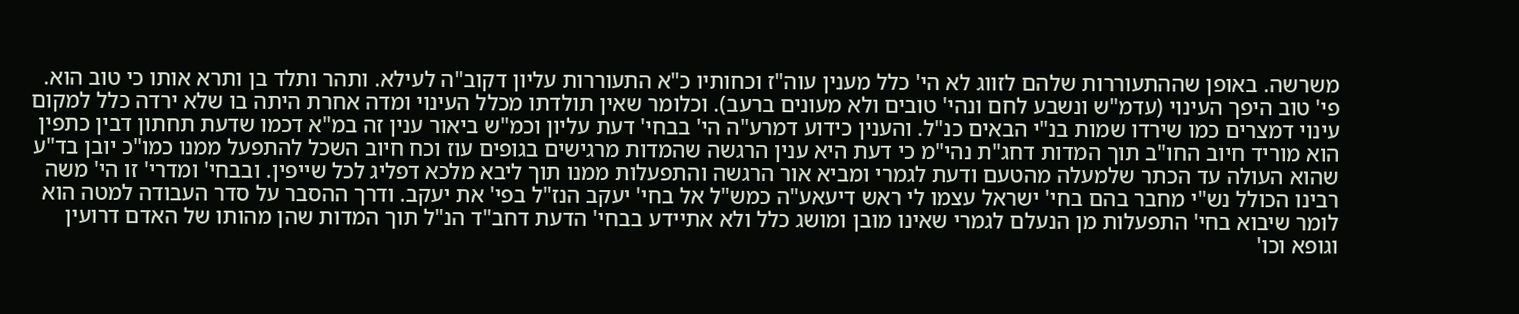משרשה. באופן שההתעוררות שלהם לזווג לא הי' כלל מענין עוה"ז וכחותיו כ"א התעוררות עליון דקוב"ה לעילא. ותהר ותלד בן ותרא אותו כי טוב הוא. פי' טוב היפך העינוי (עדמ"ש ונשבע לחם ונהי' טובים ולא מעונים ברעב). וכלומר שאין תולדתו מכלל העינוי ומדה אחרת היתה בו שלא ירדה כלל למקום עינוי דמצרים כמו שירדו שמות בנ"י הבאים כנ"ל. והענין כידוע דמרע"ה הי' בבחי' דעת עליון וכמ"ש ביאור ענין זה במ"א דכמו שדעת תחתון דבין כתפין הוא מוריד חיוב החו"ב תוך המדות דחג"ת נהי"מ כי דעת היא ענין הרגשה שהמדות מרגישים בגופים עוז וכח חיוב השכל להתפעל ממנו כמו"כ יובן בד"ע שהוא העולה עד הכתר שלמעלה מהטעם ודעת לגמרי ומביא אור הרגשה והתפעלות ממנו תוך ליבא מלכא דפליג לכל שייפין. ובבחי' ומדרי' זו הי' משה רבינו הכולל נש"י מחבר בהם בחי' ישראל עצמו לי ראש דיעאע"ה כמש"ל אל בחי' יעקב הנז"ל בפי' את יעקב. ודרך ההסבר על סדר העבודה למטה הוא לומר שיבוא בחי' התפעלות מן הנעלם לגמרי שאינו מובן ומושג כלל ולא אתיידע בבחי' הדעת דחב"ד הנ"ל תוך המדות שהן מהותו של האדם דרועין וגופא וכו'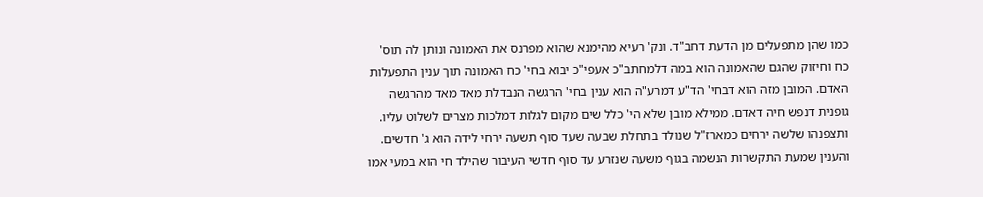כמו שהן מתפעלים מן הדעת דחב"ד. ונק' רעיא מהימנא שהוא מפרנס את האמונה ונותן לה תוס' כח וחיזוק שהגם שהאמונה הוא במה דלמחתב"כ אעפי"כ יבוא בחי' כח האמונה תוך ענין התפעלות האדם. המובן מזה הוא דבחי' הד"ע דמרע"ה הוא ענין בחי' הרגשה הנבדלת מאד מאד מהרגשה גופנית דנפש חיה דאדם. ממילא מובן שלא הי' כלל שים מקום לגלות דמלכות מצרים לשלוט עליו. ותצפנהו שלשה ירחים כמארז"ל שנולד בתחלת שבעה שעד סוף תשעה ירחי לידה הוא ג' חדשים. והענין שמעת התקשרות הנשמה בגוף משעה שנזרע עד סוף חדשי העיבור שהילד חי הוא במעי אמו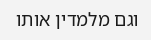וגם מלמדין אותו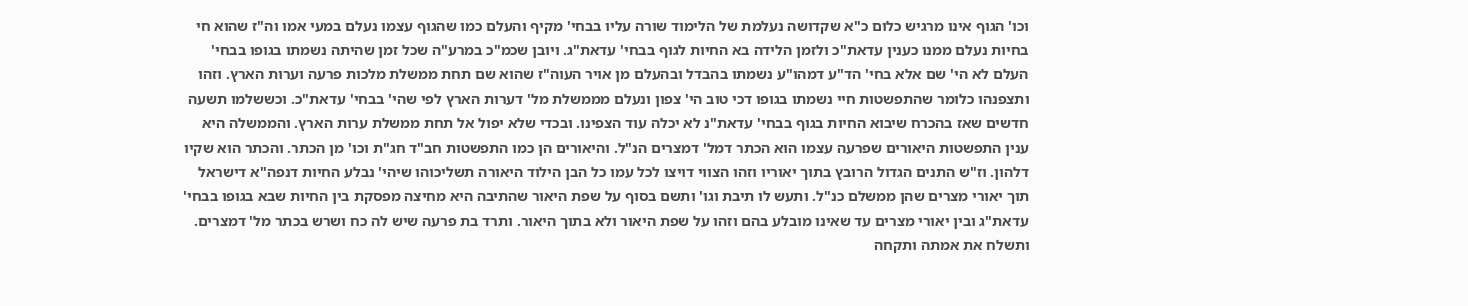וכו' הגוף אינו מרגיש כלום כ"א שקדושה נעלמת של הלימוד שורה עליו בבחי' מקיף והעלם כמו שהגוף עצמו נעלם במעי אמו וה"ז שהוא חי בחיות נעלם ממנו כענין עדאת"כ ולזמן הלידה בא החיות לגוף בבחי' עדאת"ג. ויובן שכמ"כ במרע"ה שכל זמן שהיתה נשמתו בגופו בבחי' העלם לא הי' שם אלא בחי' הד"ע דמהו"ע נשמתו בהבדל ובהעלם מן אויר העוה"ז שהוא שם תחת ממשלת מלכות פרעה וערות הארץ. וזהו ותצפנהו כלומר שהתפשטות חיי נשמתו בגופו דכי טוב הי' צפון ונעלם מממשלת מל' דערות הארץ לפי שהי' בבחי' עדאת"כ. וכששלמו תשעה חדשים שאז בהכרח שיבוא החיות בגוף בבחי' עדאת"נ לא יכלה עוד הצפינו. ובכדי שלא יפול אל תחת ממשלת ערות הארץ. והממשלה היא ענין התפשטות היאורים שפרעה עצמו הוא הכתר דמל' דמצרים הנ"ל. והיאורים הן כמו התפשטות חב"ד חג"ת וכו' מן הכתר. והכתר הוא שקיו דלהון. וז"ש התנים הגדול הרובץ בתוך יאוריו וזהו הצווי דויצו לכל עמו כל הבן הילוד היאורה תשליכוהו שיהי' נבלע החיות דנפה"א דישראל תוך יאורי מצרים שהן ממשלם כנ"ל. ותעש לו תיבת וגו' ותשם בסוף על שפת היאור שהתיבה היא מחיצה מפסקת בין החיות שבא בגופו בבחי' עדאת"ג ובין יאורי מצרים עד שאינו מובלע בהם וזהו על שפת היאור ולא בתוך היאור. ותרד בת פרעה שיש לה כח ושרש בכתר מל' דמצרים. ותשלח את אמתה ותקחה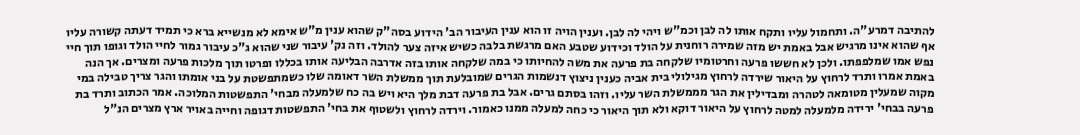להתיבה דמרע"ה. ותחמול עליו ותקח אותו לה לבן וכמ"ש ויהי לה לבן. וענין הויה זו הוא ענין העיבור הב' הידוע בסה"ק שהוא ענין מ"ש אימא לא מנשייא ברא כי תמיד דעתה קשורה עליו אף שהוא אינו מרגיש אבל באמת יש מזה שמירה רוחנית על הולד וכידוע שטבע האם מרגשת בלבה כשיש איזה צער להולד. וזה נק' עיבור שני שהוא ג"כ עיבור גמור לחיי הולד וגופו תוך חיי נפש אמו שמלפפתו. ולכן לא חששו פרעה וחרטומיו שלקחה בת פרעה את משה להחיותו כי במה שלקחה אותו בזה אדרבה הבליעה אותו בכללו ופרטו תוך מלכות פרעה ומצרים. אך הנה באמת אמרו ותרד לרחוץ על היאור שירדה לרחוץ מגילולי בית אביה כענין ניצוץ דנשמות הגרים שמובלעת תוך ממשלת השר דאומה שלו כשמתפשטת על בני אומתו והגר צריך טבילה במי מקוה שמעלין מטומאה לטהרה ומבדילין את הגר מממשלת השר עליו. וזהו בסתם גרים. אבל בת פרעה דבת מלך היא ויש בה כח שלמעלה מבחי' התפשטות המלוכה. אמר הכתוב ותרד בת פרעה בבחי' ירידה מלמעלה למטה לרחוץ על היאור דוקא ולא תוך היאור כי כחה למעלה ממנו כאמור. וירדה לרחוץ ולשטוף את בחי' התפשטות דגופה וחייה באויר ארץ מצרים הנ"ל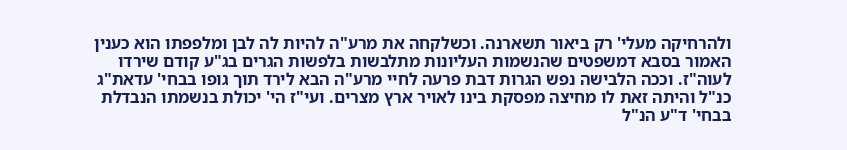ולהרחיקה מעלי' רק ביאור תשארנה. וכשלקחה את מרע"ה להיות לה לבן ומלפפתו הוא כענין האמור בסבא דמשפטים שהנשמות העליונות מתלבשות בלפשות הגרים בג"ע קודם שירדו לעוה"ז. וככה הלבישה נפש הגרות דבת פרעה לחיי מרע"ה הבא לירד תוך גופו בבחי' עדאת"ג כנ"ל והיתה זאת לו מחיצה מפסקת בינו לאויר ארץ מצרים. ועי"ז הי' יכולת בנשמתו הנבדלת בבחי' ד"ע הנ"ל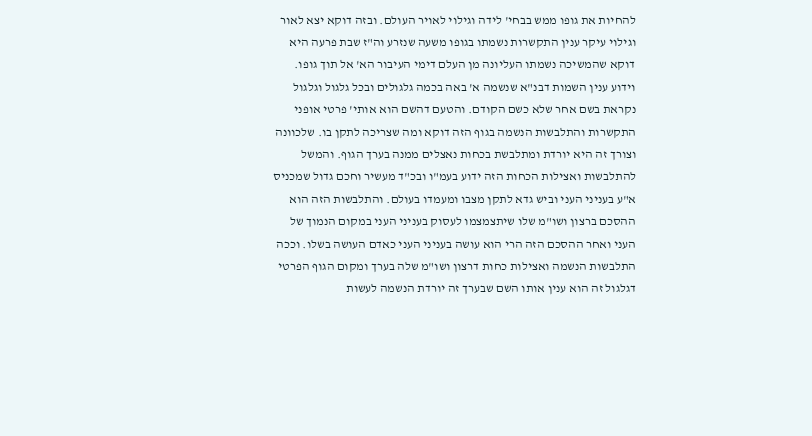להחיות את גופו ממש בבחי' לידה וגילוי לאויר העולם. ובזה דוקא יצא לאור וגילוי עיקר ענין התקשרות נשמתו בגופו משעה שנזרע וה"ז שבת פרעה היא דוקא שהמשיכה נשמתו העליונה מן העלם דימי העיבור הא' אל תוך גופו. וידוע ענין השמות דבנ"א שנשמה א' באה בכמה גלגולים ובכל גלגול וגלגול נקראת בשם אחר שלא כשם הקודם. והטעם דהשם הוא אותי' פרטי אופני התקשרות והתלבשות הנשמה בגוף הזה דוקא ומה שצריכה לתקן בו. שלכוונה וצורך זה היא יורדת ומתלבשת בכחות נאצלים ממנה בערך הגוף. והמשל להתלבשות ואצילות הכחות הזה ידוע בעמ"ו ובכ"ד מעשיר וחכם גדול שמכניס א"ע בעניני העני וביש גדא לתקן מצבו ומעמדו בעולם. והתלבשות הזה הוא ההסכם ברצון ושו"מ שלו שיתצמצמו לעסוק בעניני העני במקום הנמוך של העני ואחר ההסכם הזה הרי הוא עושה בעניני העני כאדם העושה בשלו. וככה התלבשות הנשמה ואצילות כחות דרצון ושו"מ שלה בערך ומקום הגוף הפרטי דגלגול זה הוא ענין אותו השם שבערך זה יורדת הנשמה לעשות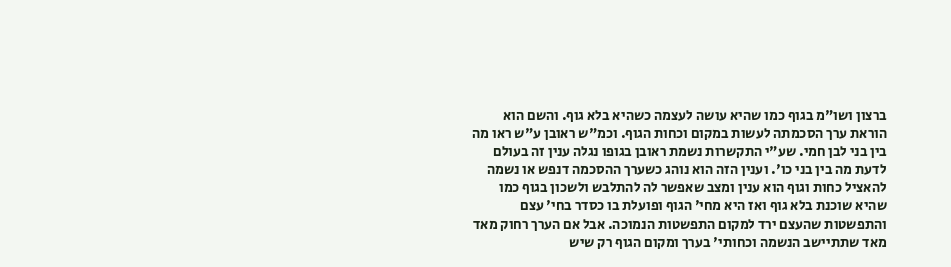ברצון ושו"מ בגוף כמו שהיא עושה לעצמה כשהיא בלא גוף. והשם הוא הוראת ערך הסכמתה לעשות במקום וכחות הגוף. וכמ"ש ראובן ע"ש ראו מה בין בני לבן חמי. שע"י התקשרות נשמת ראובן בגופו נגלה ענין זה בעולם לדעת מה בין בני כו'. וענין הזה הוא נוהג כשערך ההסכמה דנפש או נשמה להאציל כחות וגוף הוא ענין ומצב שאפשר לה להתלבש ולשכון בגוף כמו שהיא שוכנת בלא גוף ואז היא מחי' הגוף ופועלת בו כסדר בחי' עצם והתפשטות שהעצם ירד למקום התפשטות הנמוכה. אבל אם הערך רחוק מאד מאד שתתיישב הנשמה וכחותי' בערך ומקום הגוף רק שיש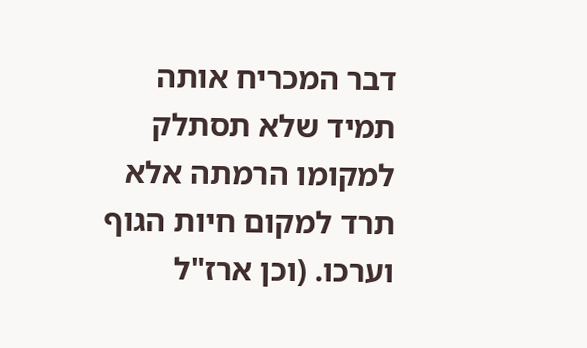דבר המכריח אותה תמיד שלא תסתלק למקומו הרמתה אלא תרד למקום חיות הגוף וערכו. (וכן ארז"ל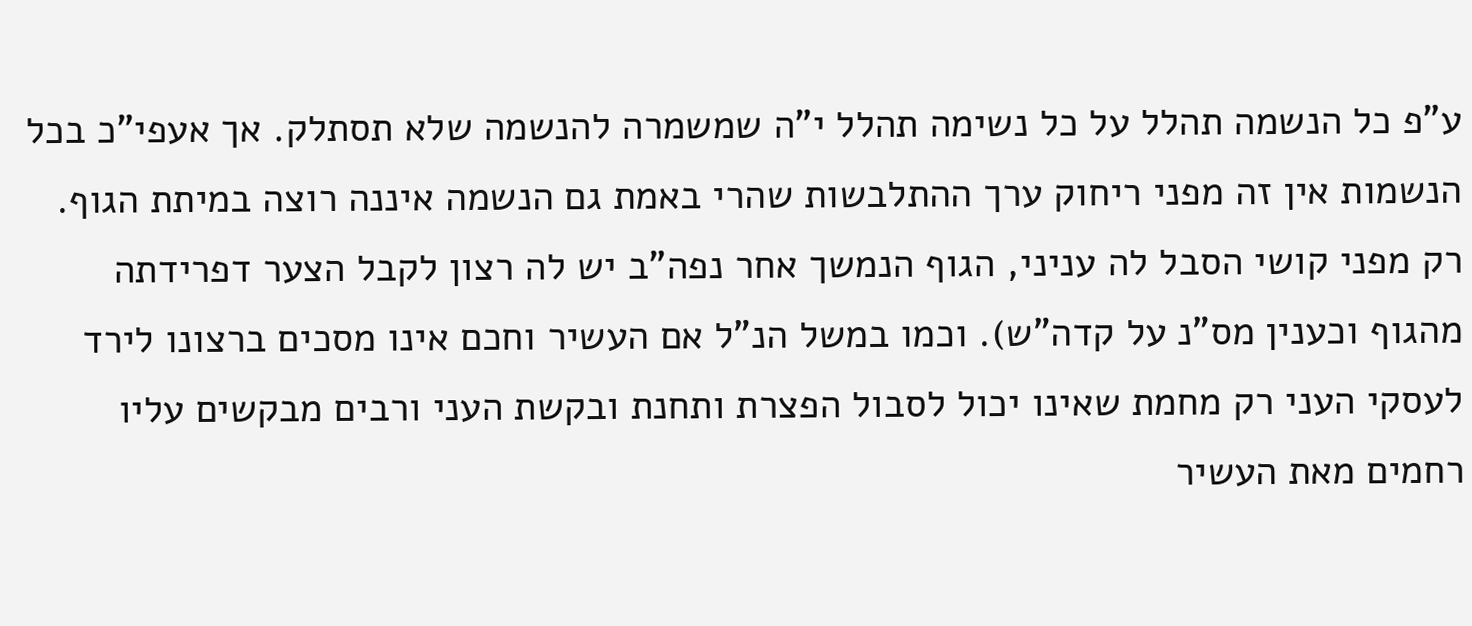ע"פ כל הנשמה תהלל על כל נשימה תהלל י"ה שמשמרה להנשמה שלא תסתלק. אך אעפי"כ בכל הנשמות אין זה מפני ריחוק ערך ההתלבשות שהרי באמת גם הנשמה איננה רוצה במיתת הגוף. רק מפני קושי הסבל לה עניני, הגוף הנמשך אחר נפה"ב יש לה רצון לקבל הצער דפרידתה מהגוף וכענין מס"נ על קדה"ש). וכמו במשל הנ"ל אם העשיר וחכם אינו מסכים ברצונו לירד לעסקי העני רק מחמת שאינו יכול לסבול הפצרת ותחנת ובקשת העני ורבים מבקשים עליו רחמים מאת העשיר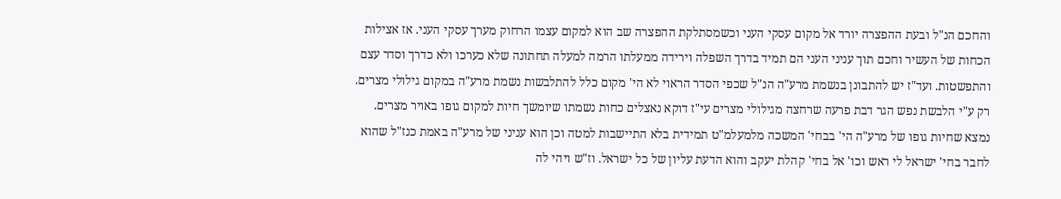והחכם הנ"ל ובעת ההפצרה יורד אל מקום עסקי העני וכשמסתלקת ההפצרה שב הוא למקום עצמו הרחוק מערך עסקי העני. אז אצילות הכחות של העשיר וחכם תוך עניני העני הם תמיד בדרך השפלה וירידה ממעלתו הרמה למעלה תחתונה שלא כערכו ולא כדרך וסדר עצם והתפשטות. ועד"ז יש להתבונן בנשמת מרע"ה הנ"ל שכפי הסדר הראוי לא הי' מקום כלל להתלבשות נשמת מרע"ה במקום גילולי מצרים. רק ע"י הלבשת נפש הגר דבת פרעה שרחצה מגילולי מצרים עי"ז דוקא נאצלים כחות נשמתו שיומשך חיות למקום גופו באויר מצרים. נמצא שחיות גופו של מרע"ה הי' בבחי' המשכה מלמעלמ"ט תמידית בלא התיישבות למטה וכן הוא עניני של מרע"ה באמת כנז"ל שהוא לחבר בחי' ישראל לי ראש וכו' אל בחי' קהלת יעקב והוא הדעת עליון של כל ישראל. וז"ש ויהי לה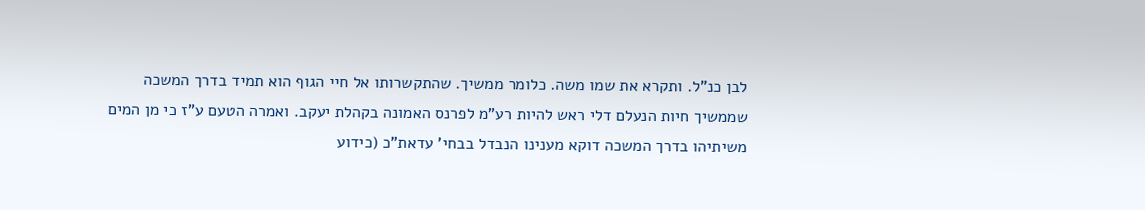לבן כנ"ל. ותקרא את שמו משה. כלומר ממשיך. שהתקשרותו אל חיי הגוף הוא תמיד בדרך המשכה שממשיך חיות הנעלם דלי ראש להיות רע"מ לפרנס האמונה בקהלת יעקב. ואמרה הטעם ע"ז כי מן המים משיתיהו בדרך המשכה דוקא מענינו הנבדל בבחי' עדאת"כ (כידוע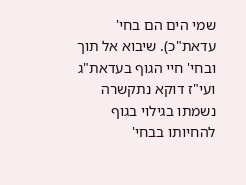שמי הים הם בחי' עדאת"כ). שיבוא אל תוך ובחי' חיי הגוף בעדאת"ג ועי"ז דוקא נתקשרה נשמתו בגילוי בגוף להחיותו בבחי'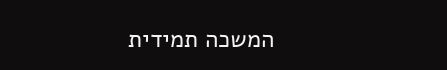המשכה תמידית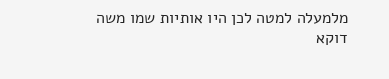מלמעלה למטה לכן היו אותיות שמו משה דוקא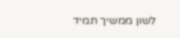לשון ממשיך תמיד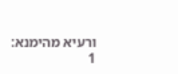ורעיא מהימנא:
1